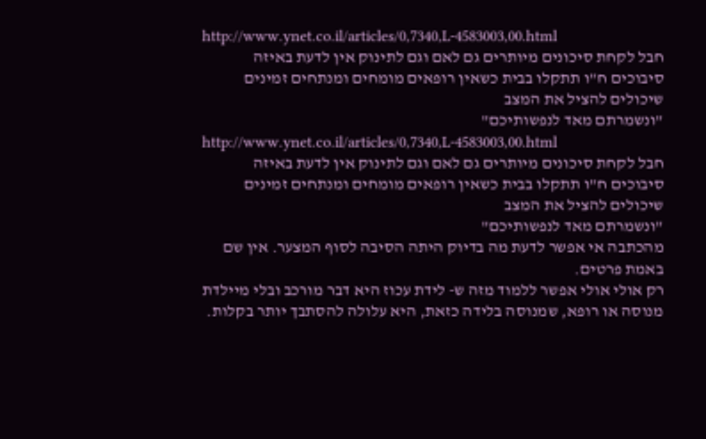http://www.ynet.co.il/articles/0,7340,L-4583003,00.html
חבל לקחת סיכונים מיותרים גם לאם וגם לתינוק אין לדעת באיזה סיבוכים ח"ו תתקלו בבית כשאין רופאים מומחים ומנתחים זמינים שיכולים להציל את המצב
"ונשמרתם מאד לנפשותיכם"
http://www.ynet.co.il/articles/0,7340,L-4583003,00.html
חבל לקחת סיכונים מיותרים גם לאם וגם לתינוק אין לדעת באיזה סיבוכים ח"ו תתקלו בבית כשאין רופאים מומחים ומנתחים זמינים שיכולים להציל את המצב
"ונשמרתם מאד לנפשותיכם"
מהכתבה אי אפשר לדעת מה בדיוק היתה הסיבה לסוף המצער. אין שם באמת פרטים.
רק אולי אולי אפשר ללמוד מזה ש- לידת עכוז היא דבר מורכב ובלי מיילדת מנוסה או רופא, שמנוסה בלידה כזאת, היא עלולה להסתבך יותר בקלות.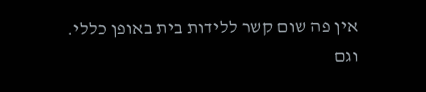אין פה שום קשר ללידות בית באופן כללי.
וגם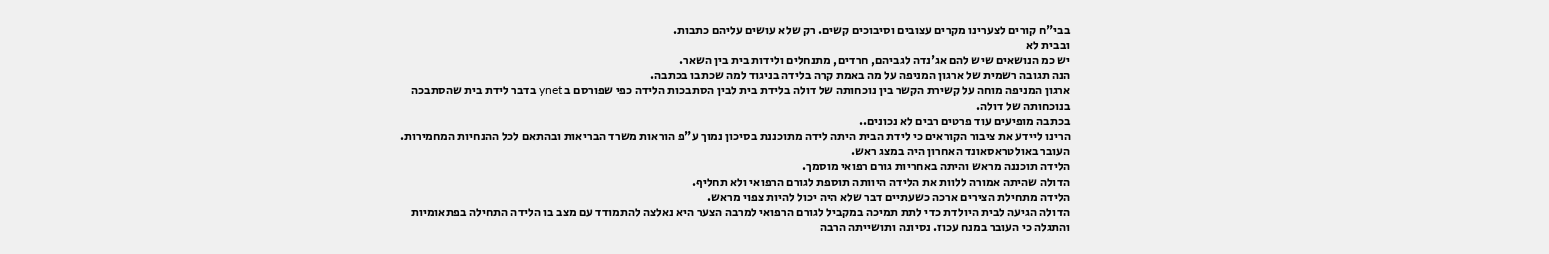בבי"ח קורים לצערינו מקרים עצובים וסיבוכים קשים. רק שלא עושים עליהם כתבות.
ובבית לא
יש כמ הנושאים שיש להם אג'נדה לגביהם, חרדים, מתנחלים ולידות בית בין השאר.
הנה תגובה רשמית של ארגון המניפה על מה באמת קרה בלידה בניגוד למה שכתבו בכתבה.
ארגון המניפה מוחה על קשירת הקשר בין נוכחותה של דולה בלידת בית לבין הסתבכות הלידה כפי שפורסם ב ynet בדבר לידת בית שהסתבכה בנוכחותה של דולה.
בכתבה מופיעים עוד פרטים רבים לא נכונים..
הרינו ליידע את ציבור הקוראים כי לידת הבית היתה לידה מתוכננת בסיכון נמוך ע"פ הוראות משרד הבריאות ובהתאם לכל ההנחיות המחמירות.
העובר באולטראסאונד האחרון היה במצג ראש.
הלידה תוכננה מראש והיתה באחריות גורם רפואי מוסמך.
הדולה שהיתה אמורה ללוות את הלידה היוותה תוספת לגורם הרפואי ולא תחליף.
הלידה מתחילת הצירים ארכה כשעתיים דבר שלא היה יכול להיות צפוי מראש.
הדולה הגיעה לבית היולדת כדי לתת תמיכה במקביל לגורם הרפואי למרבה הצער היא נאלצה להתמודד עם מצב בו הלידה התחילה בפתאומיות והתגלה כי העובר במנח עכוז. נסיונה ותושייתה הרבה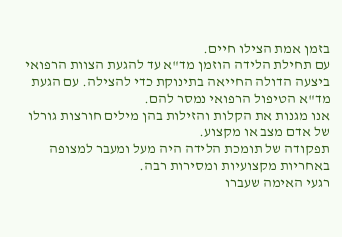בזמן אמת הצילו חיים.
עם תחילת הלידה הוזמן מד"א עד להגעת הצוות הרפואי ביצעה הדולה החייאה בתינוקת כדי להצילה. עם הגעת מד"א הטיפול הרפואי נמסר להם.
אנו מגנות את הקלות והזילות בהן מילים חורצות גורלו של אדם מצב או מקצוע.
תפקודה של תומכת הלידה היה מעל ומעבר למצופה באחריות מקצועיות ומסירות רבה.
רגעי האימה שעברו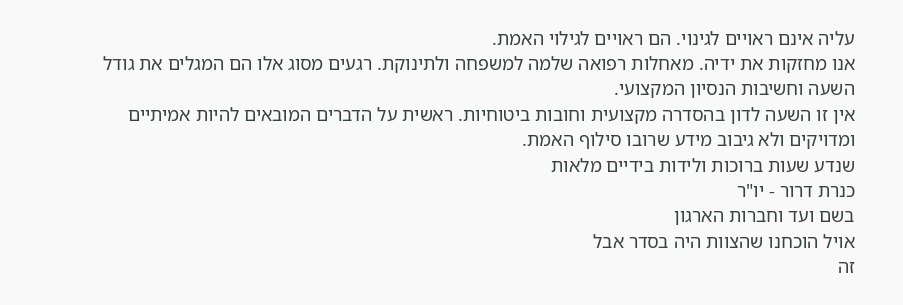עליה אינם ראויים לגינוי. הם ראויים לגילוי האמת.
אנו מחזקות את ידיה. מאחלות רפואה שלמה למשפחה ולתינוקת. רגעים מסוג אלו הם המגלים את גודל השעה וחשיבות הנסיון המקצועי.
אין זו השעה לדון בהסדרה מקצועית וחובות ביטוחיות. ראשית על הדברים המובאים להיות אמיתיים ומדויקים ולא גיבוב מידע שרובו סילוף האמת.
שנדע שעות ברוכות ולידות בידיים מלאות
כנרת דרור - יו"ר
בשם ועד וחברות הארגון
אויל הוכחנו שהצוות היה בסדר אבל
זה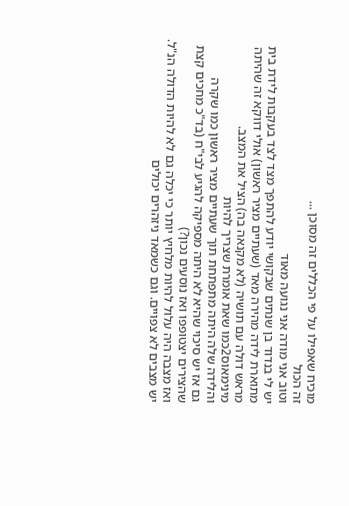מוכיח שאפילו על פי הכללים זה מסוכן ...
זה הכול
וטוב אני מודה אני נגועה מאוד
יש לי בנדוד בן שנתים שבקושי יודע להתפך מצד לצד בעקבות לידת בית
מתוארת לידה מהירה מאד (שעתיים מציר ראשון) אולי דווקא זה שהיתה מראש דולה עם תושיה (לא מקנאה בה) הציל את המצב.
מינימאוס2כמו שאת אומרת שצריך להיות
והלידה שלה היתה מתפתחת תוך שעתיים מציר ראשון כמו שקרה
גם אז יש סיכוי שהיא לא היתה מספיקה להגיע לבי"ח (בד"כ מחכים קצת שהצירים יצטופפו ואז נוסעים נכון?)
ואז מצבה היה עלול להיות מלחיץ יותר כי יכלה גם לא להיות הדולה הנ"ל.
יש מצבים לא צפויים. וגם כשמאד ניזהרים יכולים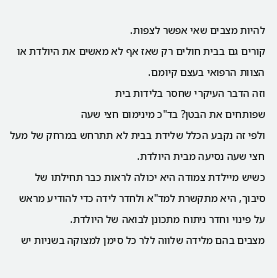להיות מצבים שאי אפשר לצפות.
קורים גם בבית חולים רק שאז אף לא מאשים את היולדת או הצוות הרפואי בעצם קיומם.
וזה הדבר העיקרי שחסר בלידות בית
שפותחים את הבטן? בד"כ מינימום חצי שעה
ולפי זה נקבע הכלל שלידת בבית לא תתרחש במרחק של מעל חצי שעה נסיעה מבית היולדת.
כשיש מיילדת צמודה היא יכולה לראות כבר תחילתו של סיבוך, היא מתקשרת למד"א ולחדר לידה כדי להודיע מראש על פינוי וחדר ניתוח מתכונן לבואה של היולדת.
מצבים בהם מלידה שלווה ללר כל סימן למצוקה בשניות יש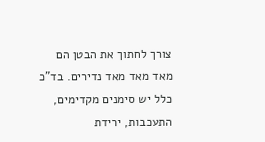צורך לחתוך את הבטן הם מאד מאד מאד נדירים. בד"כ כלל יש סימנים מקדימים, התעכבות, ירידת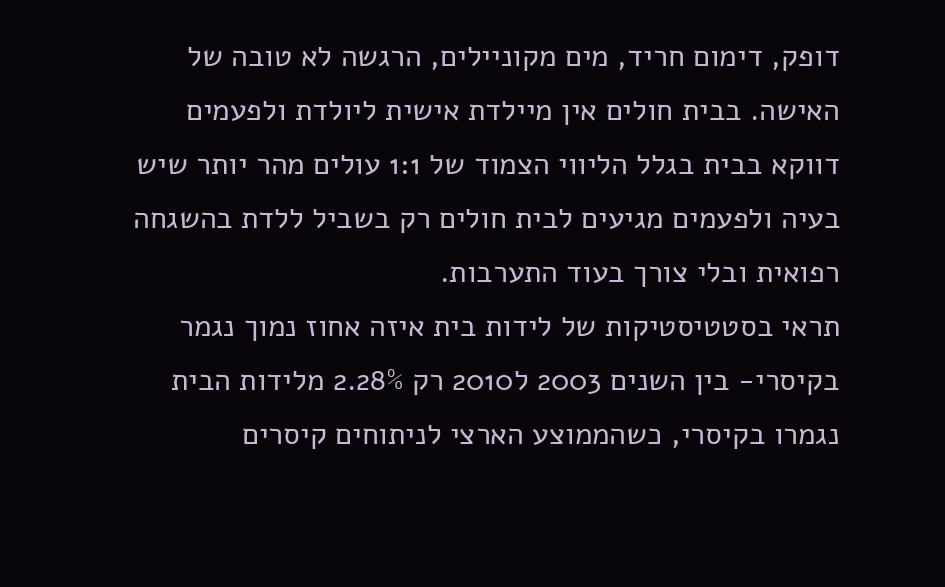דופק, דימום חריד, מים מקוניילים, הרגשה לא טובה של האישה. בבית חולים אין מיילדת אישית ליולדת ולפעמים דווקא בבית בגלל הליווי הצמוד של 1:1 עולים מהר יותר שיש בעיה ולפעמים מגיעים לבית חולים רק בשביל ללדת בהשגחה רפואית ובלי צורך בעוד התערבות.
תראי בסטטיסטיקות של לידות בית איזה אחוז נמוך נגמר בקיסרי- בין השנים 2003 ל2010 רק 2.28% מלידות הבית נגמרו בקיסרי, כשהממוצע הארצי לניתוחים קיסרים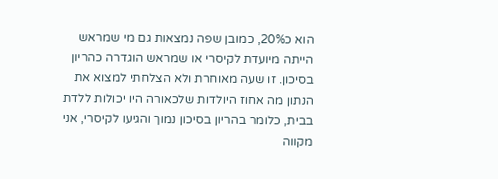הוא כ20%, כמובן שפה נמצאות גם מי שמראש הייתה מיועדת לקיסרי או שמראש הוגדרה כהריון בסיכון. זו שעה מאוחרת ולא הצלחתי למצוא את הנתון מה אחוז היולדות שלכאורה היו יכולות ללדת בבית, כלומר בהריון בסיכון נמוך והגיעו לקיסרי, אני מקווה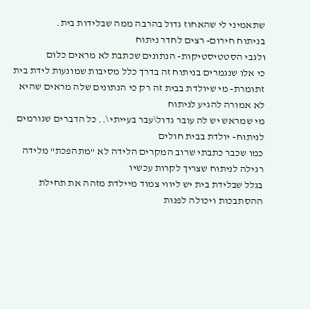שתאמיני לי שהאחוז גדול בהרבה ממה שבלידות בית.
בניתוח חירום- רצים לחדר ניתוח
ולגבי הסטטיסטיקות- הנתונים שכתבת לא מראים כלום
כי אלו שנגמרים בניתוח זה בדרך כלל מסיבות שמונעות לידת בית
זתומרת- מי שיולדת בבית זה רק כי הנתונים שלה מראים שהיא לא אמורה להגיע לניתוח
מי שמראש יש לה עובר גדול\עבר בעייתי\.. כל הדברים שגורמים לניתוח- יולדת בבית חולים
כמו שכבר כתבתי שרוב המקרים הלידה לא "מתהפכת" מלידה רגילה לניתוח שצריך לקרות עכשיו
בגלל שבלידת בית יש ליווי צמוד מיילדת מזהה את תחילת ההסתבכות ויכולה לפנות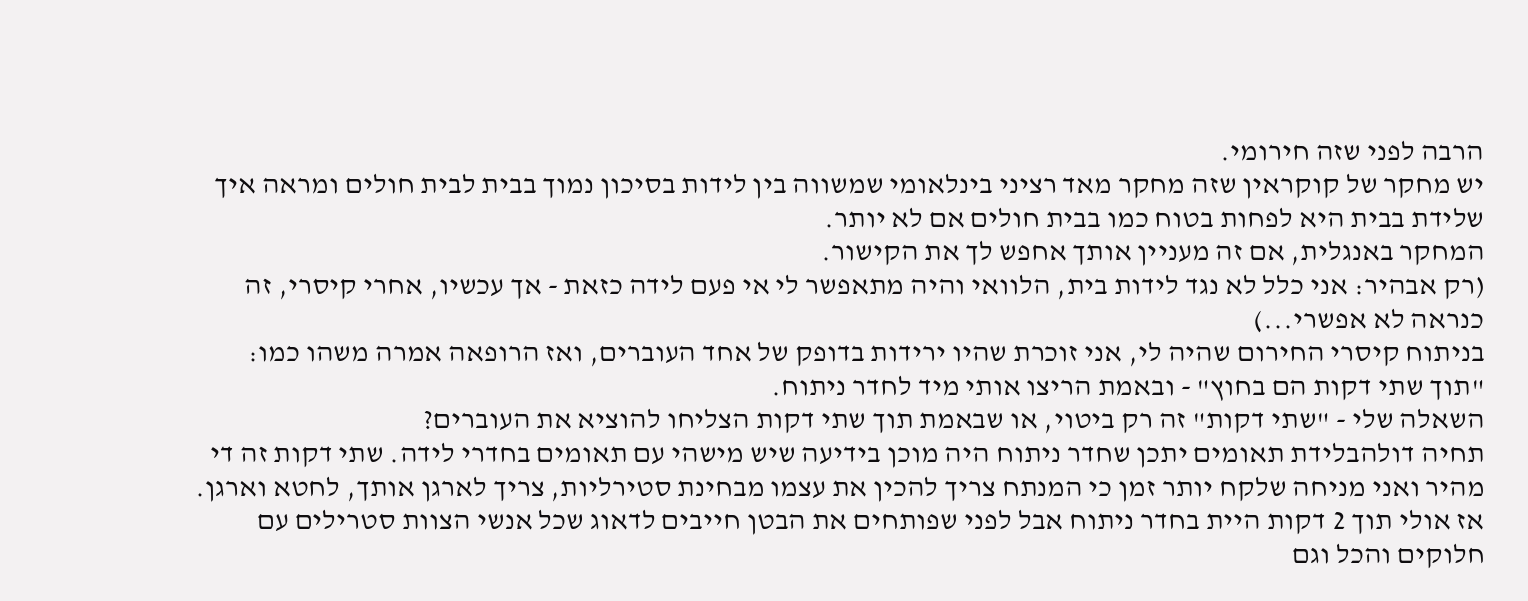הרבה לפני שזה חירומי.
יש מחקר של קוקראין שזה מחקר מאד רציני בינלאומי שמשווה בין לידות בסיכון נמוך בבית לבית חולים ומראה איך שלידת בבית היא לפחות בטוח כמו בבית חולים אם לא יותר.
המחקר באנגלית, אם זה מעניין אותך אחפש לך את הקישור.
(רק אבהיר: אני כלל לא נגד לידות בית, הלוואי והיה מתאפשר לי אי פעם לידה כזאת - אך עכשיו, אחרי קיסרי, זה כנראה לא אפשרי...)
בניתוח קיסרי החירום שהיה לי, אני זוכרת שהיו ירידות בדופק של אחד העוברים, ואז הרופאה אמרה משהו כמו: "תוך שתי דקות הם בחוץ" - ובאמת הריצו אותי מיד לחדר ניתוח.
השאלה שלי - "שתי דקות" זה רק ביטוי, או שבאמת תוך שתי דקות הצליחו להוציא את העוברים?
תחיה דולהבלידת תאומים יתכן שחדר ניתוח היה מוכן בידיעה שיש מישהי עם תאומים בחדרי לידה. שתי דקות זה די מהיר ואני מניחה שלקח יותר זמן כי המנתח צריך להכין את עצמו מבחינת סטירליות, צריך לארגן אותך, לחטא וארגן. אז אולי תוך 2 דקות היית בחדר ניתוח אבל לפני שפותחים את הבטן חייבים לדאוג שכל אנשי הצוות סטרילים עם חלוקים והכל וגם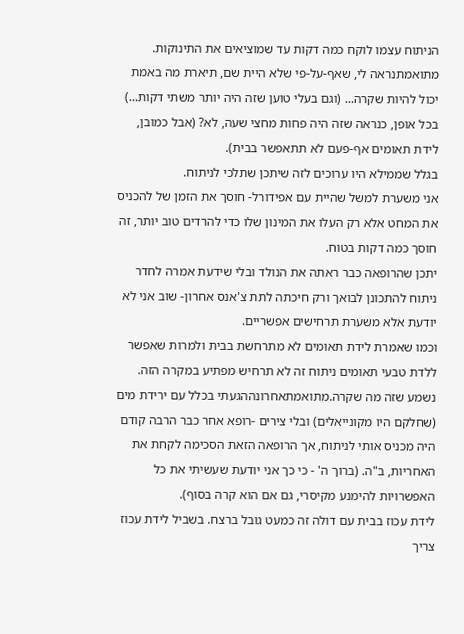הניתוח עצמו לוקח כמה דקות עד שמוציאים את התינוקות.
מתואמתנראה לי, שאף-על-פי שלא היית שם, תיארת מה באמת יכול להיות שקרה... (וגם בעלי טוען שזה היה יותר משתי דקות...)
בכל אופן, כנראה שזה היה פחות מחצי שעה, לא? (אבל כמובן, לידת תאומים אף-פעם לא תתאפשר בבית).
בגלל שממילא היו ערוכים לזה שיתכן שתלכי לניתוח.
אני משערת למשל שהיית עם אפידורל- חוסך את הזמן של להכניס את המחט אלא רק העלו את המינון שלו כדי להרדים טוב יותר, זה חוסך כמה דקות בטוח.
יתכן שהרופאה כבר ראתה את הנולד ובלי שידעת אמרה לחדר ניתוח להתכונן לבואך ורק חיכתה לתת צ'אנס אחרון- שוב אני לא יודעת אלא משערת תרחישים אפשריים.
וכמו שאמרת לידת תאומים לא מתרחשת בבית ולמרות שאפשר ללדת טבעי תאומים ניתוח זה לא תרחיש מפתיע במקרה הזה.
נשמע שזה מה שקרה.מתואמתאחרונההגעתי בכלל עם ירידת מים (שחלקם היו מקונייאלים) ובלי צירים -רופא אחר כבר הרבה קודם היה מכניס אותי לניתוח, אך הרופאה הזאת הסכימה לקחת את האחריות, ב"ה. (ברוך ה' - כי כך אני יודעת שעשיתי את כל האפשרויות להימנע מקיסרי, גם אם הוא קרה בסוף).
לידת עכוז בבית עם דולה זה כמעט גובל ברצח. בשביל לידת עכוז צריך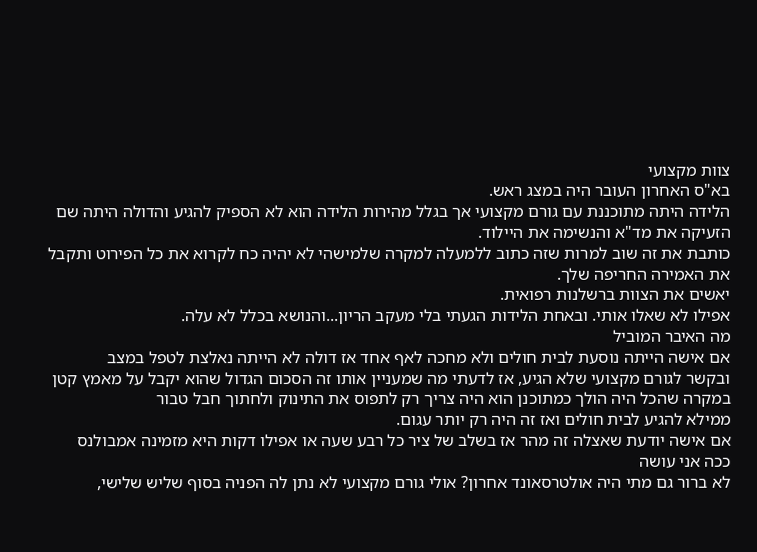צוות מקצועי
בא"ס האחרון העובר היה במצג ראש.
הלידה היתה מתוכננת עם גורם מקצועי אך בגלל מהירות הלידה הוא לא הספיק להגיע והדולה היתה שם הזעיקה את מד"א והנשימה את היילוד.
כותבת את זה שוב למרות שזה כתוב ללמעלה למקרה שלמישהי לא יהיה כח לקרוא את כל הפירוט ותקבל את האמירה החריפה שלך.
יאשים את הצוות ברשלנות רפואית.
אפילו לא שאלו אותי. ובאחת הלידות הגעתי בלי מעקב הריון...והנושא בכלל לא עלה.
מה האיבר המוביל
אם אישה הייתה נוסעת לבית חולים ולא מחכה לאף אחד אז דולה לא הייתה נאלצת לטפל במצב
ובקשר לגורם מקצועי שלא הגיע, אז לדעתי מה שמעניין אותו זה הסכום הגדול שהוא יקבל על מאמץ קטן במקרה שהכל היה הולך כמתוכנן הוא היה צריך רק לתפוס את התינוק ולחתוך חבל טבור
ממילא להגיע לבית חולים ואז זה היה רק יותר עגום.
אם אישה יודעת שאצלה זה מהר אז בשלב של ציר כל רבע שעה או אפילו דקות היא מזמינה אמבולנס
ככה אני עושה
לא ברור גם מתי היה אולטרסאונד אחרון? אולי גורם מקצועי לא נתן לה הפניה בסוף שליש שלישי,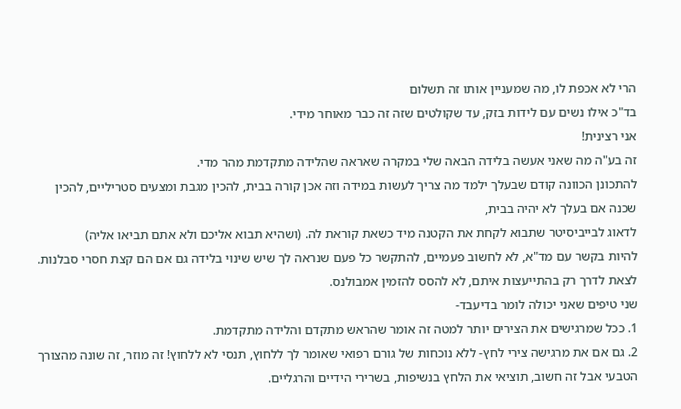הרי לא אכפת לו, מה שמעניין אותו זה תשלום
בד"כ אילו נשים עם לידות בזק, עד שקולטים שזה זה כבר מאוחר מידי.
אני רצינית!
זה בע"ה מה שאני אעשה בלידה הבאה שלי במקרה שאראה שהלידה מתקדמת מהר מדי.
להתכונן הכוונה קודם שבעלך ילמד מה צריך לעשות במידה וזה אכן קורה בבית, להכין מגבת ומצעים סטריליים, להכין שכנה אם בעלך לא יהיה בבית,
לדאוג לבייביסיטר שתבוא לקחת את הקטנה מיד כשאת קוראת לה. (ושהיא תבוא אליכם ולא אתם תביאו אליה)
להיות בקשר עם מד"א, לא לחשוב פעמיים, להתקשר כל פעם שנראה לך שיש שינוי בלידה גם אם הם קצת חסרי סבלנות.
לצאת לדרך רק בהתייעצות איתם, לא להסס להזמין אמבולנס.
שני טיפים שאני יכולה לומר בדיעבד-
1. ככל שמרגישים את הצירים יותר למטה זה אומר שהראש מתקדם והלידה מתקדמת.
2. גם אם את מרגישה צירי לחץ- ללא נוכחות של גורם רפואי שאומר לך ללחוץ, תנסי לא ללחוץ! זה מוזר, זה שונה מהצורך הטבעי אבל זה חשוב, תוציאי את הלחץ בנשיפות, בשרירי הידיים והרגליים.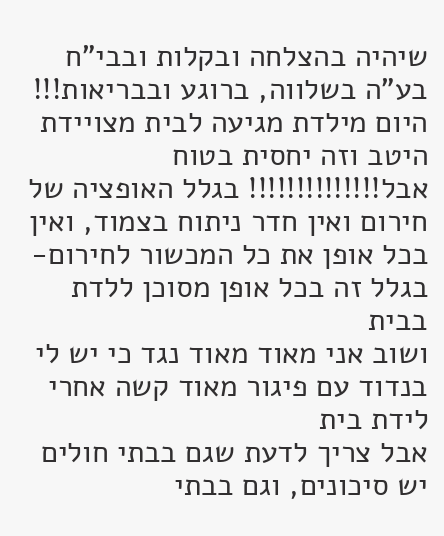שיהיה בהצלחה ובקלות ובבי"ח בע"ה בשלווה, ברוגע ובבריאות!!!
היום מילדת מגיעה לבית מצויידת היטב וזה יחסית בטוח
אבל!!!!!!!!!!!!!! בגלל האופציה של חירום ואין חדר ניתוח בצמוד, ואין בכל אופן את כל המכשור לחירום-
בגלל זה בכל אופן מסוכן ללדת בבית
ושוב אני מאוד מאוד נגד כי יש לי בנדוד עם פיגור מאוד קשה אחרי לידת בית
אבל צריך לדעת שגם בבתי חולים יש סיכונים, וגם בבתי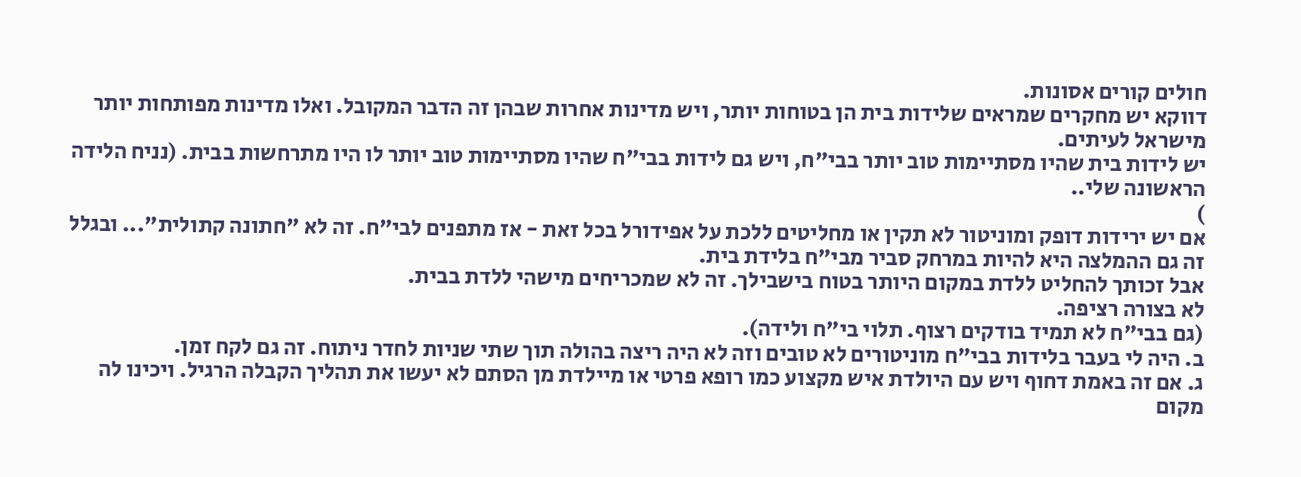חולים קורים אסונות.
דווקא יש מחקרים שמראים שלידות בית הן בטוחות יותר, ויש מדינות אחרות שבהן זה הדבר המקובל. ואלו מדינות מפותחות יותר מישראל לעיתים.
יש לידות בית שהיו מסתיימות טוב יותר בבי"ח, ויש גם לידות בבי"ח שהיו מסתיימות טוב יותר לו היו מתרחשות בבית. (נניח הלידה הראשונה שלי..
)
אם יש ירידות דופק ומוניטור לא תקין או מחליטים ללכת על אפידורל בכל זאת - אז מתפנים לבי"ח. זה לא "חתונה קתולית"... ובגלל זה גם ההמלצה היא להיות במרחק סביר מבי"ח בלידת בית.
אבל זכותך להחליט ללדת במקום היותר בטוח בישבילך. זה לא שמכריחים מישהי ללדת בבית.
לא בצורה רציפה.
(גם בבי"ח לא תמיד בודקים רצוף. תלוי בי"ח ולידה).
ב. היה לי בעבר בלידות בבי"ח מוניטורים לא טובים וזה לא היה ריצה בהולה תוך שתי שניות לחדר ניתוח. זה גם לקח זמן.
ג. אם זה באמת דחוף ויש עם היולדת איש מקצוע כמו רופא פרטי או מיילדת מן הסתם לא יעשו את תהליך הקבלה הרגיל. ויכינו לה מקום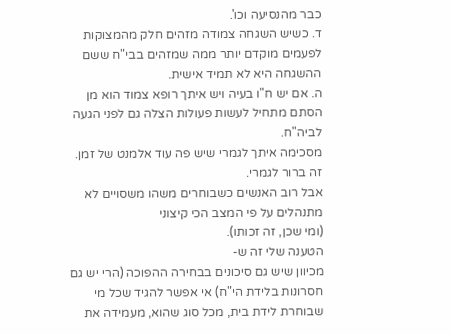כבר מהנסיעה וכו'.
ד. כשיש השגחה צמודה מזהים חלק מהמצוקות לפעמים מוקדם יותר ממה שמזהים בבי"ח ששם ההשגחה היא לא תמיד אישית.
ה. אם יש ח"ו בעיה ויש איתך רופא צמוד הוא מן הסתם מתחיל לעשות פעולות הצלה גם לפני הגעה לביה"ח.
מסכימה איתך לגמרי שיש פה עוד אלמנט של זמן. זה ברור לגמרי.
אבל רוב האנשים כשבוחרים משהו משסויים לא מתנהלים על פי המצב הכי קיצוני
(ומי שכן, זה זכותו).
הטענה שלי זה ש-
מכיוון שיש גם סיכונים בבחירה ההפוכה (הרי יש גם חסרונות בלידת הי"ח) אי אפשר להגיד שכל מי שבוחרת לידת בית, מכל סוג שהוא, מעמידה את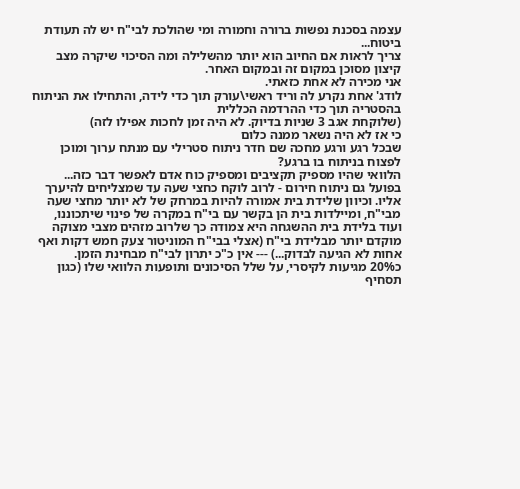עצמה בסכנת נפשות ברורה וחמורה ומי שהולכת לבי"ח יש לה תעודת ביטוח...
צריך לראות אם החיוב הוא יותר מהשלילה ומה הסיכוי שיקרה מצב קיצון מסוכן במקום זה ובמקום האחר.
אני מכירה לא אחת כזאתי.
לודג' אחת נקרע לה וריד ראשי\עורק תוך כדי לידה, והתחילו את הניתוח בהסטריה תוך כדי ההרדמה הכללית
(שלוקחת אגב 3 שניות בדיוק. לא היה זמן לחכות אפילו לזה)
כי אז לא היה נשאר ממנה כלום
שבכל רגע ורגע מחכה שם חדר ניתוח סטרילי עם מנתח ערוך ומוכן לפצוח בניתוח בו ברגע?
הלוואי שהיו מספיק תקציבים ומספיק כוח אדם לאפשר דבר כזה... בפועל גם ניתוח חירום - לרוב לוקח כחצי שעה עד שמצליחים להיערך אליו. וכיוון שלידת בית אמורה להיות במרחק של לא יותר מחצי שעה מבי"ח, ומיילדות בית הן בקשר עם בי"ח במקרה של פינוי שיתכוננו, ועוד בלידת בית ההשגחה היא צמודה כך שלרוב מזהים מצבי מצוקה מוקדם יותר מבלידת בי"ח (אצלי בבי"ח המוניטור צעק חמש דקות ואף אחות לא הגיעה לבדוק...) --- אין כ"כ יתרון לבי"ח מבחינת הזמן.
כ20% מגיעות לקיסרי, על שלל הסיכונים ותופעות הלוואי שלו (כגון תסחיף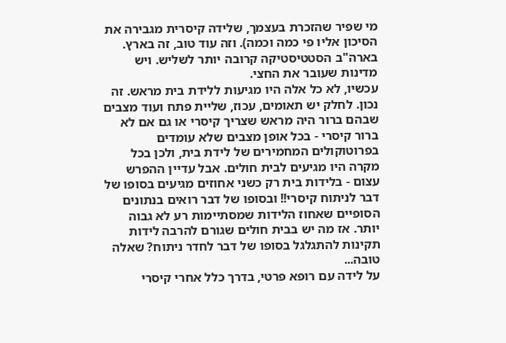מי שפיר שהזכרת בעצמך, שלידה קיסרית מגבירה את הסיכון אליו פי כמה וכמה). וזה עוד טוב, זה בארץ. בארה"ב הסטטיסטיקה קרובה יותר לשליש. ויש מדינות שעובר את החצי.
עכשיו, לא כל אלה היו מגיעות ללידת בית מראש. זה נכון. לחלק יש תאומים, עכוז, שליית פתח ועוד מצבים שבהם ברור היה מראש שצריך קיסרי או גם אם לא ברור קיסרי - בכל אופן מצבים שלא עומדים בפרוטוקולים המחמירים של לידת בית, ולכן בכל מקרה היו מגיעים לבית חולים. אבל עדיין ההפרש עצום - בלידות בית רק כשני אחוזים מגיעים בסופו של דבר לניתוח קיסרי!! ובסופו של דבר רואים בנתונים הסופיים שאחוז הלידות שמסתיימות רע לא גבוה יותר. אז מה יש בבית חולים שגורם להרבה לידות תקינות להתגלגל בסופו של דבר לחדר ניתוח? שאלה טובה...
על לידה עם רופא פרטי, בדרך כלל אחרי קיסרי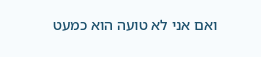ואם אני לא טועה הוא כמעט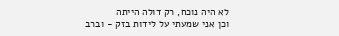לא היה נוכח, רק דולה הייתה
וכן אני שמעתי על לידות בזק - וברב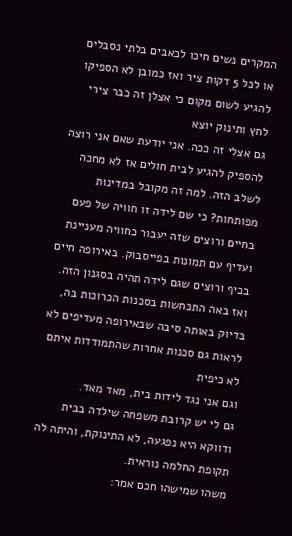המקרים נשים חיכו לכאבים בלתי נסבלים או לכל 5 דקות ציר ואז כמובן לא הספיקו להגיע לשום מקום כי אצלן זה כבר צירי לחץ ותינוק יוצא
גם אצלי זה ככה. אני יודעת שאם אני רוצה להספיק להגיע לבית חולים אז לא מחכה לשלב הזה. למה זה מקובל במדינות מפותחות? כי שם לידה זו חוויה של פעם בחיים ורוצים שזה יעבור כחוויה מעניינת ועדיף עם תמונות בפייסבוק. באירופה חיים בכיף ורוצים שגם לידה תהיה בסגנון הזה. ואז באה התכחשות בסכנות הכרוכות בה, בדיוק באותה סיבה שבאירופה מעדיפים לא לראות גם סכנות אחרות שהתמודדות איתם לא כיפית
וגם אני נגד לידות בית, מאד מאד.
גם לי יש קרובת משפחה שילדה בבית ודווקא היא נפגעה, לא התינוקת, והיתה לה תקופת החלמה נוראית.
משהו שמישהו חכם אמר: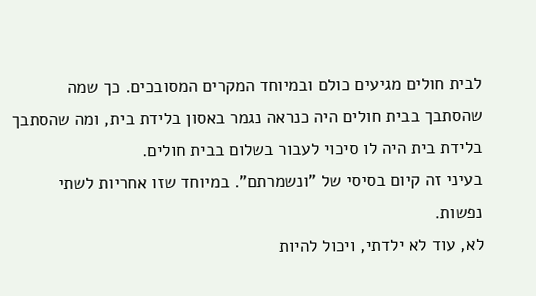לבית חולים מגיעים כולם ובמיוחד המקרים המסובכים. כך שמה שהסתבך בבית חולים היה כנראה נגמר באסון בלידת בית, ומה שהסתבך בלידת בית היה לו סיכוי לעבור בשלום בבית חולים.
בעיני זה קיום בסיסי של "ונשמרתם". במיוחד שזו אחריות לשתי נפשות.
לא, עוד לא ילדתי, ויכול להיות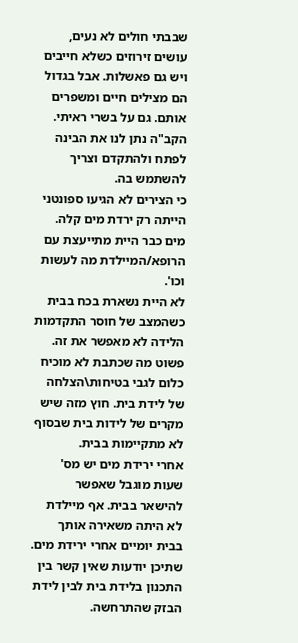שבבתי חולים לא נעים, עושים זירוזים כשלא חייבים ויש גם פאשלות. אבל בגדול הם מצילים חיים ומשפרים אותם. גם על בשרי ראיתי. הקב"ה נתן לנו את הבינה לפתח ולהתקדם וצריך להשתמש בה.
כי הצירים לא הגיעו ספונטני הייתה רק ירדת מים קלה.
מים כבר היית מתייעצת עם הרופא/המיילדת מה לעשות וכו'.
לא היית נשארת בכח בבית כשהמצב של חוסר התקדמות הלידה לא מאפשר את זה.
פשוט מה שכתבת לא מוכיח כלום לגבי בטיחות\הצלחה של לידת בית. חוץ מזה שיש מקרים של לידות בית שבסוף לא מתקיימות בבית.
אחרי ירידת מים יש מס' שעות מוגבל שאפשר להישאר בבית. אף מיילדת לא היתה משאירה אותך בבית יומיים אחרי ירידת מים.
שתיכן יודעות שאין קשר בין התכנון בלידת בית לבין לידת הבזק שהתרחשה.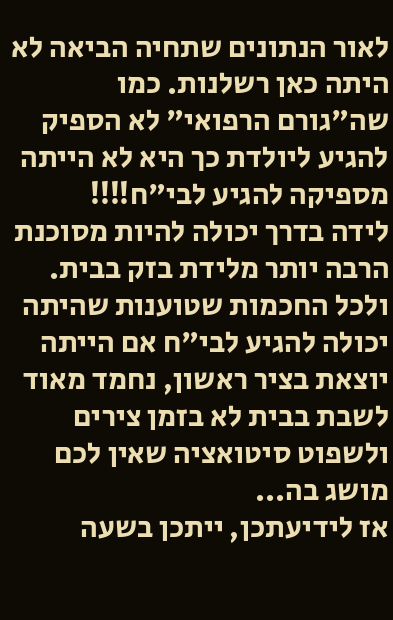לאור הנתונים שתחיה הביאה לא היתה כאן רשלנות. כמו שה"גורם הרפואי" לא הספיק להגיע ליולדת כך היא לא הייתה מספיקה להגיע לבי"ח!!!!
לידה בדרך יכולה להיות מסוכנת הרבה יותר מלידת בזק בבית.
ולכל החכמות שטוענות שהיתה יכולה להגיע לבי"ח אם הייתה יוצאת בציר ראשון, נחמד מאוד לשבת בבית לא בזמן צירים ולשפוט סיטואציה שאין לכם מושג בה...
אז לידיעתכן, ייתכן בשעה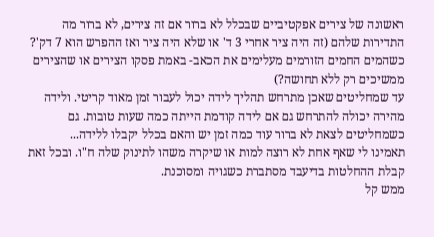ראשונה של צירים אפקטיביים שבכלל לא ברור אם זה צירים, לא ברור מה התדירות שלהם (זה היה ציר אחרי 3 ד' או שלא היה ציר ואז ההפרש הוא 7 דק'? כשהמים החמים הזורמים מעלימים את הכאב- באמת פסקו הצירים או שהצירים ממשיכים רק ללא תחושה?)
עד שמחליטים שאכן מתרחש תהליך לידה יכול לעבור זמן מאוד קריטי. ולידה מהירה יכולה להתרחש גם אם לידה קודמת הייתה כמה שעות טובות. גם כשמחליטים לצאת לא ברור עוד כמה זמן יש והאם בכלל יקבלו ללידה...
תאמינו לי שאף אחת לא רוצה למות או שיקרה משהו לתינוק שלה ח"ו. ובכל זאת קבלת ההחלטות בדיעבד מסתברת כשגויה ומסוכנת.
ממש קל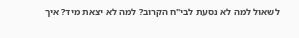לשאול למה לא נסעת לבי"ח הקרוב? למה לא יצאת מיד? איך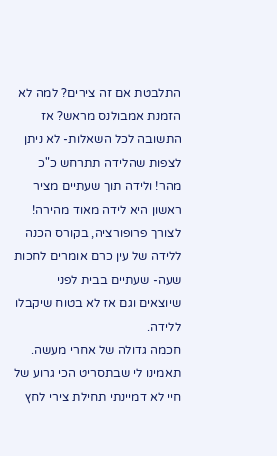התלבטת אם זה צירים? למה לא הזמנת אמבולנס מראש? אז התשובה לכל השאלות- לא ניתן לצפות שהלידה תתרחש כ"כ מהר! ולידה תוך שעתיים מציר ראשון היא לידה מאוד מהירה! לצורך פרופורציה, בקורס הכנה ללידה של עין כרם אומרים לחכות שעה- שעתיים בבית לפני שיוצאים וגם אז לא בטוח שיקבלו ללידה.
חכמה גדולה של אחרי מעשה.
תאמינו לי שבתסריט הכי גרוע של חיי לא דמיינתי תחילת צירי לחץ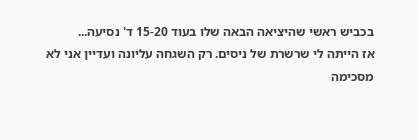בכביש ראשי שהיציאה הבאה שלו בעוד 15-20 ד' נסיעה...
אז הייתה לי שרשרת של ניסים. רק השגחה עליונה ועדיין אני לא מסכימה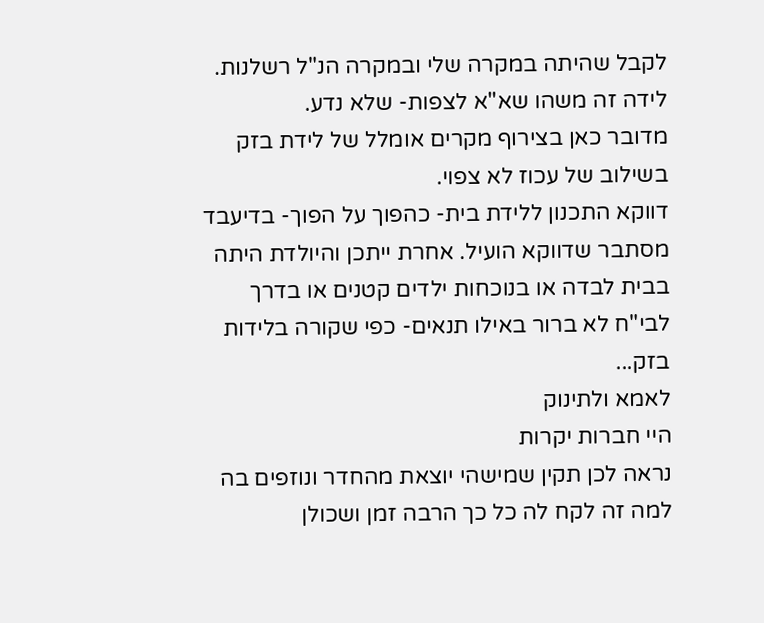לקבל שהיתה במקרה שלי ובמקרה הנ"ל רשלנות.
לידה זה משהו שא"א לצפות- שלא נדע.
מדובר כאן בצירוף מקרים אומלל של לידת בזק בשילוב של עכוז לא צפוי.
דווקא התכנון ללידת בית- כהפוך על הפוך- בדיעבד מסתבר שדווקא הועיל. אחרת ייתכן והיולדת היתה בבית לבדה או בנוכחות ילדים קטנים או בדרך לבי"ח לא ברור באילו תנאים- כפי שקורה בלידות בזק...
לאמא ולתינוק
היי חברות יקרות
נראה לכן תקין שמישהי יוצאת מהחדר ונוזפים בה למה זה לקח לה כל כך הרבה זמן ושכולן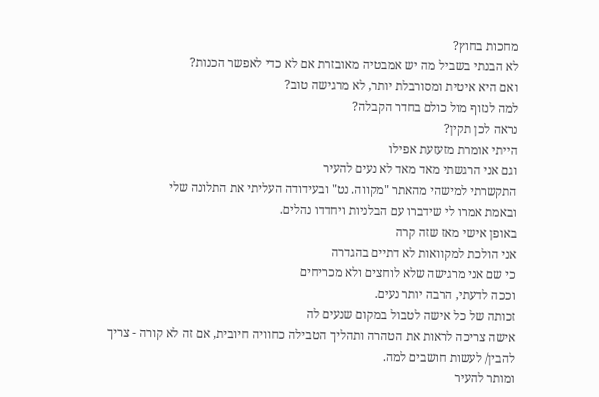מחכות בחוץ?
לא הבנתי בשביל מה יש אמבטיה מאובזרת אם לא כדי לאפשר הכנות?
ואם היא איטית ומסורבלת יותר, לא מרגישה טוב?
למה לנזוף מול כולם בחדר הקבלה?
נראה לכן תקין?
הייתי אומרת מזעזעת אפילו
וגם אני הרגשתי מאד מאד לא נעים להעיר
התקשרתי למישהי מהאתר "מקווה. נט" ובעידודה העליתי את התלונה שלי
ובאמת אמרו לי שידברו עם הבלניות ויחדדו נהלים.
באופן אישי מאז שזה קרה
אני הולכת למקוואות לא דתיים בהגדרה
כי שם אני מרגישה שלא לוחצים ולא מכריחים
וככה לדעתי, הרבה יותר נעים.
זכותה של כל אישה לטבול במקום שנעים לה
אישה צריכה לראות את הטהרה ותהליך הטבילה כחוויה חיובית, אם זה לא קורה - צריך להבין/ לעשות חושבים למה.
ומותר להעיר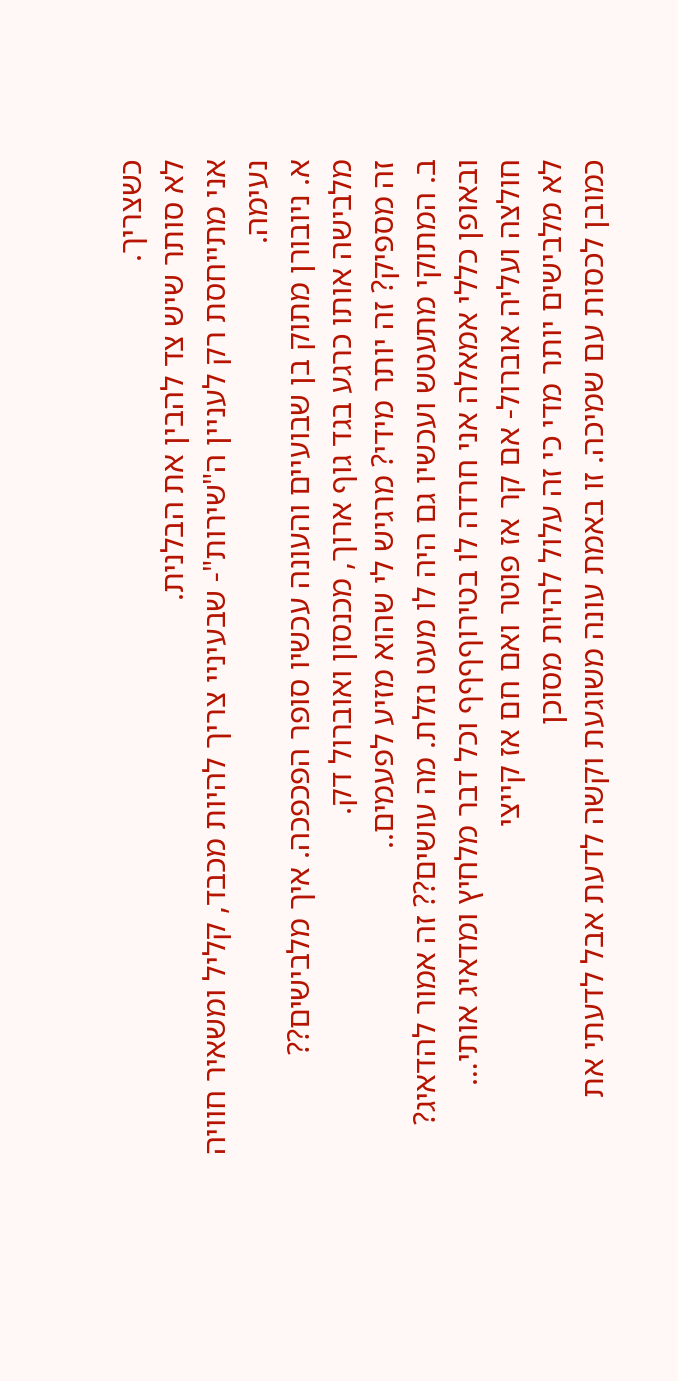כשצריך.
לא סותר שיש צד להבין את הבלנית.
אני מתייחסת רק לעניין ה"שירות"- שבעיניי צריך להיות מכבד, קליל ומשאיר חוויה נעימה.
א. ניובורן מתוק בן שבועיים והעונה עכשיו סופר הפכפכה. איך מלבישים?? מלבישה אותו כרגע בגד גוף ארוך, מכנסון ואוברול דק.
זה מספיק? זה יותר מידי? מרגיש לי שהוא מזיע לפעמים..
ב. המתוקי מתעטש ועכשיו גם היה לו מעט נזלת. מה עושים?? זה אמור להדאיג?
ובאופן כללי אמאלה אני חרדה לו בטירוףףףף וכל דבר מלחיץ ומדאיג אותי…
חולצה ועליה אוברול- אם קר אז פוטר ואם חם אז קייצי
לא מלבישים יותר מדי כי זה עלול להיות מסוכן
כמובן לכסות עם שמיכה. זו באמת עונה משוגעת וקשה לדעת אבל לדעתי את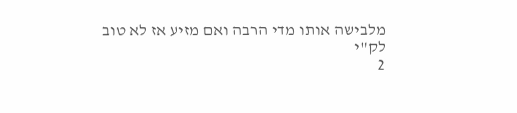מלבישה אותו מדי הרבה ואם מזיע אז לא טוב
לק"י
2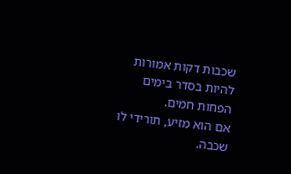שכבות דקות אמורות להיות בסדר בימים הפחות חמים.
אם הוא מזיע, תורידי לו שכבה.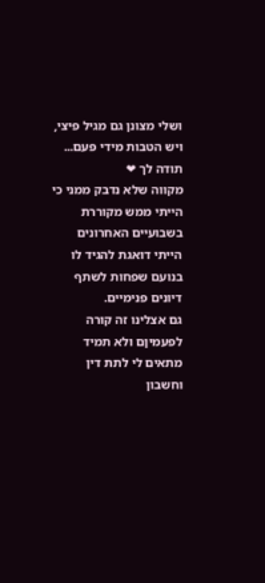ושלי מצונן גם מגיל פיצי, ויש הטבות מידי פעם...
תודה לך ❤
מקווה שלא נדבק ממני כי הייתי ממש מקוררת בשבועיים האחרונים
הייתי דואגת להגיד לו בנועם שפחות לשתף דיונים פנימיים.
גם אצלינו זה קורה לפעמיןם ולא תמיד מתאים לי לתת דין וחשבון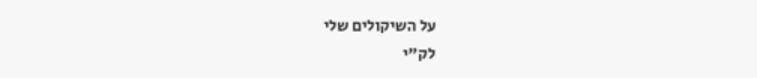על השיקולים שלי
לק"י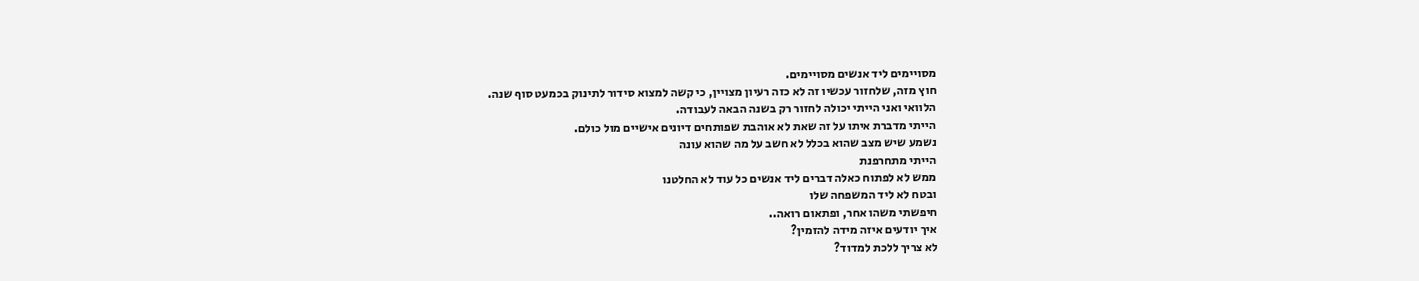מסויימים ליד אנשים מסויימים.
חוץ מזה, שלחזור עכשיו זה לא כזה רעיון מצויין, כי קשה למצוא סידור לתינוק בכמעט סוף שנה.
הלוואי ואני הייתי יכולה לחזור רק בשנה הבאה לעבודה.
הייתי מדברת איתו על זה שאת לא אוהבת שפותחים דיונים אישיים מול כולם.
נשמע שיש מצב שהוא בכלל לא חשב על מה שהוא עונה
הייתי מתחרפנת
ממש לא לפתוח כאלה דברים ליד אנשים כל עוד לא החלטנו
ובטח לא ליד המשפחה שלו
חיפשתי משהו אחר, ופתאום רואה..
איך יודעים איזה מידה להזמין?
לא צריך ללכת למדוד?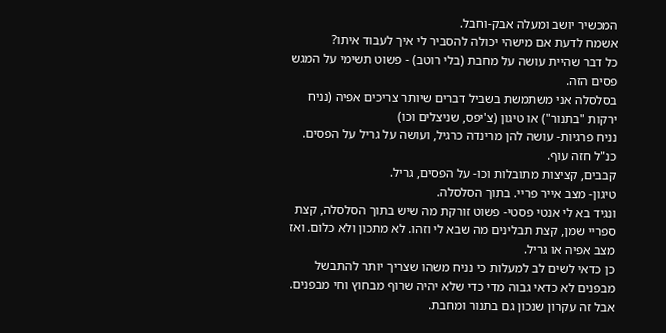המכשיר יושב ומעלה אבק-וחבל.
אשמח לדעת אם מישהי יכולה להסביר לי איך לעבוד איתו?
כל דבר שהיית עושה על מחבת (בלי רוטב) - פשוט תשימי על המגש פסים הזה.
בסלסלה אני משתמשת בשביל דברים שיותר צריכים אפיה (נניח ירקות "בתנור") או טיגון (צ'יפס, שניצלים וכו)
נניח פרגיות- עושה להן מרינדה כרגיל, ועושה על גריל על הפסים. כנ"ל חזה עוף.
קבבים, קציצות מתובלות וכו- על הפסים, גריל.
טיגון- מצב אייר פריי. בתוך הסלסלה.
ונגיד בא לי אנטי פסטי- פשוט זורקת מה שיש בתוך הסלסלה, קצת ספריי שמן, קצת תבלינים מה שבא לי וזהו. לא מתכון ולא כלום. ואז מצב אפיה או גריל.
כן כדאי לשים לב למעלות כי נניח משהו שצריך יותר להתבשל מבפנים לא כדאי גבוה מדי כדי שלא יהיה שרוף מבחוץ וחי מבפנים. אבל זה עקרון שנכון גם בתנור ומחבת.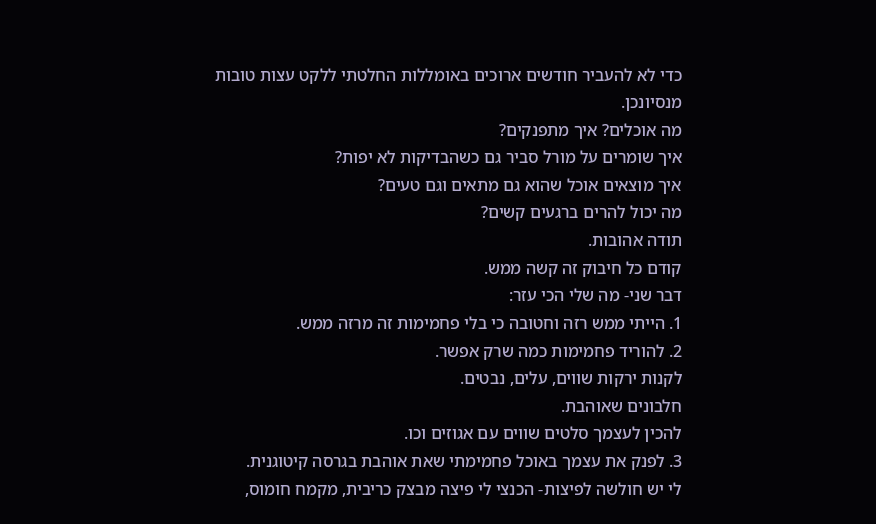כדי לא להעביר חודשים ארוכים באומללות החלטתי ללקט עצות טובות מנסיונכן.
מה אוכלים? איך מתפנקים?
איך שומרים על מורל סביר גם כשהבדיקות לא יפות?
איך מוצאים אוכל שהוא גם מתאים וגם טעים?
מה יכול להרים ברגעים קשים?
תודה אהובות.
קודם כל חיבוק זה קשה ממש.
דבר שני- מה שלי הכי עזר:
1. הייתי ממש רזה וחטובה כי בלי פחמימות זה מרזה ממש.
2. להוריד פחמימות כמה שרק אפשר.
לקנות ירקות שווים, עלים, נבטים.
חלבונים שאוהבת.
להכין לעצמך סלטים שווים עם אגוזים וכו.
3. לפנק את עצמך באוכל פחמימתי שאת אוהבת בגרסה קיטוגנית.
לי יש חולשה לפיצות- הכנצי לי פיצה מבצק כריבית, מקמח חומוס,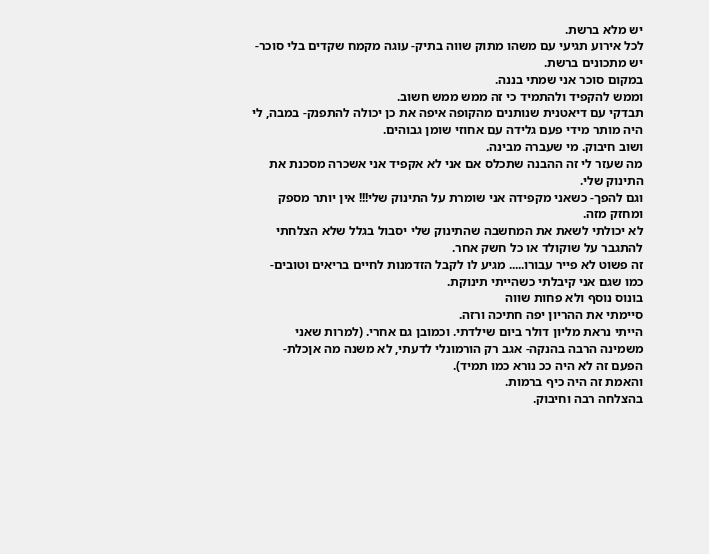יש מלא ברשת.
לכל אירוע תגיעי עם משהו מתוק שווה בתיק- עוגה מקמח שקדים בלי סוכר- יש מתכונים ברשת.
במקום סוכר אני שמתי בננה.
וממש להקפיד ולהתמיד כי זה ממש ממש חשוב.
תבדקי עם דיאטנית שנותנים מהקופה איפה את כן יכולה להתפנק- במבה, לי היה מותר מידי פעם גלידה עם אחוזי שומן גבוהים.
ושוב חיבוק. מי שעברה מבינה.
מה שעזר לי זה ההבנה שתכלס אם אני לא אקפיד אני אשכרה מסכנת את התינוק שלי.
וגם להפך- כשאני מקפידה אני שומרת על התינוק שלי!!! אין יותר מספק ומחזק מזה.
לא יכולתי לשאת את המחשבה שהתינוק שלי יסבול בגלל שלא הצלחתי להתגבר על שוקולד או כל חשק אחר.
זה פשוט לא פייר עבורו..... מגיע לו לקבל הזדמנות לחיים בריאים וטובים- כמו שגם אני קיבלתי כשהייתי תינוקת.
בונוס נוסף ולא פחות שווה
סיימתי את ההריון יפה חתיכה ורזה.
הייתי נראת מליון דולר ביום שילדתי. וכמובן גם אחרי. (למרות שאני משמינה הרבה בהנקה- אגב רק הורמונלי לדעתי, לא משנה מה אןכלת- הפעם זה לא היה ככ נורא כמו תמיד).
והאמת זה היה כיף ברמות.
בהצלחה רבה וחיבוק.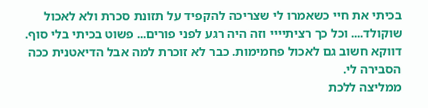בכיתי את חיי כשאמרו לי שצריכה להקפיד על תזונת סכרת ולא לאכול שוקולד.... וכל כך רציתיייי וזה היה רגע לפני פורים... פשוט בכיתי בלי סוף.
דווקא חשוב גם לאכול פחמימות. כבר לא זוכרת למה אבל הדיאטנית ככה הסבירה לי.
ממליצה ללכת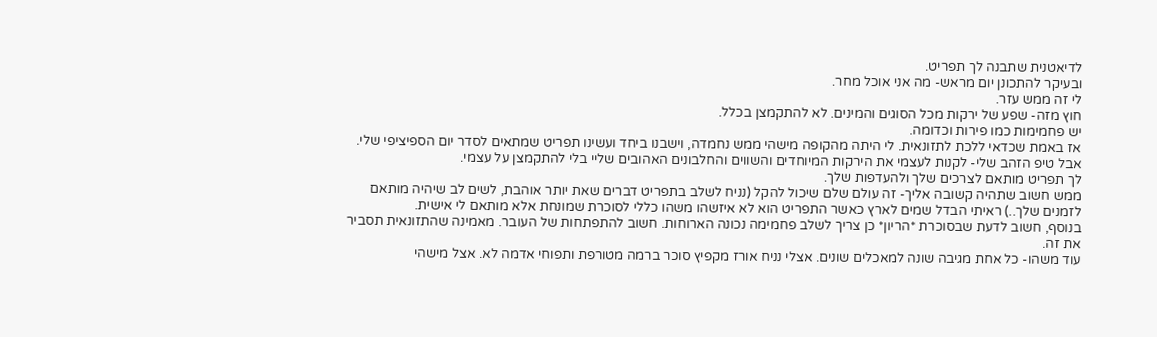לדיאטנית שתבנה לך תפריט.
ובעיקר להתכונן יום מראש- מה אני אוכל מחר.
לי זה ממש עזר.
חוץ מזה- שפע של ירקות מכל הסוגים והמינים. לא להתקמצן בכלל.
יש פחמימות כמו פירות וכדומה.
אז באמת שכדאי ללכת לתזונאית. לי היתה מהקופה מישהי ממש נחמדה, וישבנו ביחד ועשינו תפריט שמתאים לסדר יום הספיציפי שלי.
אבל טיפ הזהב שלי- לקנות לעצמי את הירקות המיוחדים והשווים והחלבונים האהובים שליי בלי להתקמצן על עצמי.
לך תפריט מותאם לצרכים שלך ולהעדפות שלך.
ממש חשוב שתהיה קשובה אליך- זה עולם שלם שיכול להקל (נניח לשלב בתפריט דברים שאת יותר אוהבת, לשים לב שיהיה מותאם לזמנים שלך..) ראיתי הבדל שמים לארץ כאשר התפריט הוא לא איזשהו משהו כללי לסוכרת שמונחת אלא מותאם לי אישית.
בנוסף, חשוב לדעת שבסוכרת *הריון* כן צריך לשלב פחמימה נכונה הארוחות. חשוב להתפתחות של העובר. מאמינה שהתזונאית תסביר את זה.
עוד משהו- כל אחת מגיבה שונה למאכלים שונים. אצלי נניח אורז מקפיץ סוכר ברמה מטורפת ותפוחי אדמה לא. אצל מישהי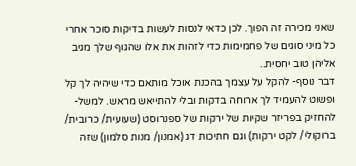שאני מכירה זה הפוך. לכן כדאי לנסות לעשות בדיקות סוכר אחרי כל מיני סוגים של פחמימות כדי לזהות את אלו שהגוף שלך מגיב אליהן טוב יחסית..
דבר נוסף- להקל על עצמך בהכנת אוכל מותאם כדי שיהיה לך קל ופשוט להעמיד לך ארוחה בדקות ובלי להתייאש מראש. למשל- להחזיק בפריזר שקיות של ירקות של ספנרוסט (שעועית/ כרובית/ ברוקולי/ לקט ירקות) וגם חתיכות דג (אמנון/ מנות סלמון) שזה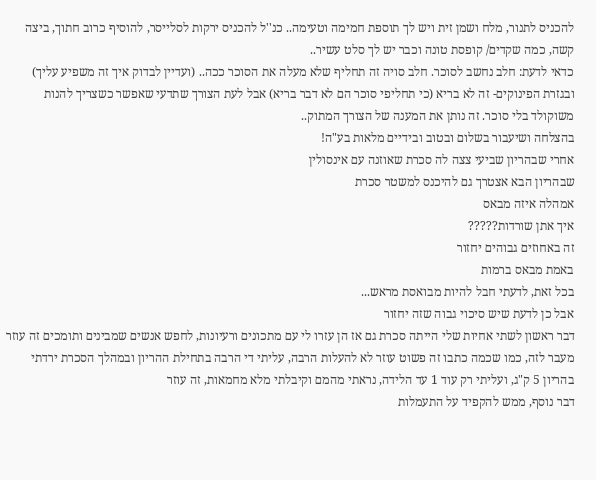להכניס לתנור, מלח ושמן זית ויש לך תוספת חמימה וטעימה.. כנ''ל להכניס ירקות לסלייסר, להוסיף כרוב חתוך, ביצה קשה, כמה שקדים/ קופסת טונה וכבר יש לך סלט עשיר..
כדאי לדעת: חלב נחשב לסוכר. חלב סויה זה תחליף שלא מעלה את הסוכר ככה.. (ועדיין לבדוק איך זה משפיע עליך)
ובגזרת הפינוקים- זה לא בריא (כי תחליפי סוכר הם לא דבר בריא) אבל לעת הצורך שתדעי שאפשר כשצריך להנות משוקולד בלי סוכר. זה נותן את המענה של הצורך המתוק..
בהצלחה ושיעבור בשלום ובטוב ובידיים מלאות בע"ה!
אחרי שבהריון שביעי צצה לה סכרת שאוזנה עם אינסולין
שבהריון הבא אצטרך גם להיכנס למשטר סכרת
אמהלה איזה מבאס
איך אתן שורדות?????
זה באחוזים גבוהים יחזור
באמת מבאס ברמות
בכל זאת, לדעתי חבל להיות מבואסת מראש...
אבל כן לדעת שיש סיכוי גבוה שזה יחזור
דבר ראשון לשתי אחיות שלי הייתה סכרת גם אז הן עזרו לי עם מתכונים ורעיונות, לחפש אנשים שמבינים ותומכים זה עוזר
מעבר לזה, כמו שכמה כתבו זה פשוט עוזר לא להעלות הרבה, עליתי די הרבה בתחילת ההריון ובמהלך הסכרת ירדתי בהריון 5 ק"ג, ועליתי רק עוד 1 עד הלידה, נראתי מהמם וקיבלתי מלא מחמאות, זה עוזר
דבר נוסף, ממש להקפיד על התעמלות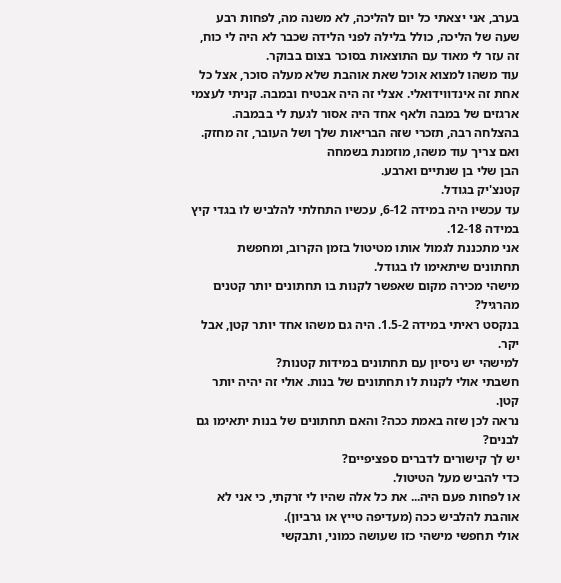בערב, אני יצאתי כל יום להליכה, לא משנה מה, לפחות רבע שעה של הליכה, כולל בלילה לפני הלידה שכבר לא היה לי כוח, זה עזר לי מאוד עם התוצאות בסוכר בצום בבוקר.
עוד משהו למצוא אוכל שאת אוהבת שלא מעלה סוכר, אצל כל אחת זה אינדווידואלי. אצלי זה היה אבטיח ובמבה. קניתי לעצמי ארגזים של במבה ולאף אחד היה אסור לגעת לי בבמבה.
בהצלחה רבה, תזכרי שזה הבריאות שלך ושל העובר, זה מחזק.
ואם צריך עוד משהו, מוזמנת בשמחה
הבן שלי בן שנתיים וארבע.
קטנצ'יק בגודל.
עד עכשיו היה במידה 6-12, עכשיו התחלתי להלביש לו בגדי קיץ במידה 12-18.
אני מתכננת לגמול אותו מטיטול בזמן הקרוב, ומחפשת תחתונים שיתאימו לו בגודל.
מישהי מכירה מקום שאפשר לקנות בו תחתונים יותר קטנים מהרגיל?
בנקסט ראיתי במידה 1.5-2. היה גם משהו אחד יותר קטן, אבל יקר.
למישהי יש ניסיון עם תחתונים במידות קטנות?
חשבתי אולי לקנות לו תחתונים של בנות. אולי זה יהיה יותר קטן.
נראה לכן שזה באמת ככה? והאם תחתונים של בנות יתאימו גם לבנים?
יש לך קישורים לדברים ספציפיים?
כדי להביש מעל הטיטול.
או לפחות פעם היה... את כל אלה שהיו לי זרקתי, כי אני לא אוהבת להלביש ככה (מעדיפה טייץ או גרביון).
אולי תחפשי מישהי כזו שעושה כמוני, ותבקשי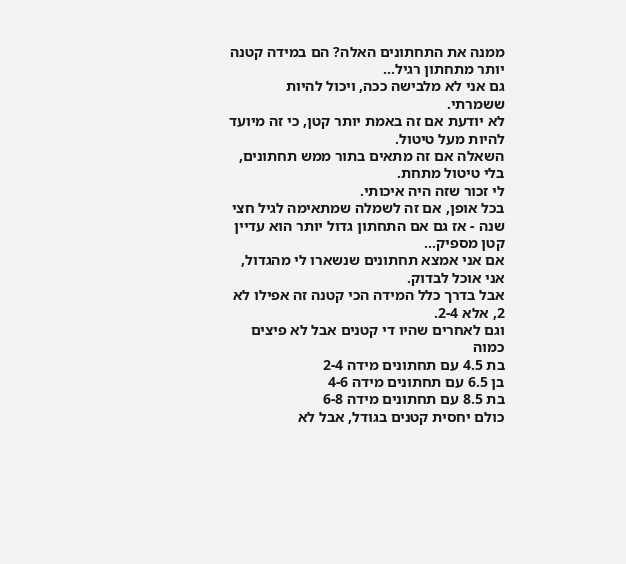ממנה את התחתונים האלה? הם במידה קטנה יותר מתחתון רגיל...
גם אני לא מלבישה ככה, ויכול להיות ששמרתי.
לא יודעת אם זה באמת יותר קטן, כי זה מיועד להיות מעל טיטול.
השאלה אם זה מתאים בתור ממש תחתונים, בלי טיטול מתחת.
לי זכור שזה היה איכותי.
בכל אופן, אם זה לשמלה שמתאימה לגיל חצי שנה - אז גם אם התחתון גדול יותר הוא עדיין קטן מספיק...
אם אני אמצא תחתונים שנשארו לי מהגדול, אני אוכל לבדוק.
אבל בדרך כלל המידה הכי קטנה זה אפילו לא 2, אלא 2-4.
וגם לאחרים שהיו די קטנים אבל לא פיצים כמוה
בת 4.5 עם תחתונים מידה 2-4
בן 6.5 עם תחתונים מידה 4-6
בת 8.5 עם תחתונים מידה 6-8
כולם יחסית קטנים בגודל, אבל לא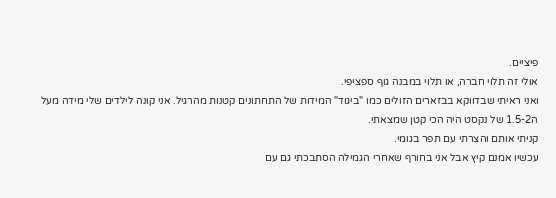פיציים.
אולי זה תלוי חברה, או תלוי במבנה גוף ספציפי.
ואני ראיתי שבדווקא בבזארים הזולים כמו "ביגוד" המידות של התחתונים קטנות מהרגיל. אני קונה לילדים שלי מידה מעל
ה1.5-2 של נקסט היה הכי קטן שמצאתי.
קניתי אותם והצרתי עם תפר בגומי.
עכשיו אמנם קיץ אבל אני בחורף שאחרי הגמילה הסתבכתי גם עם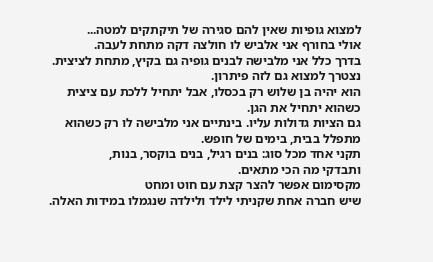למצוא גופיות שאין להם סגירה של תיקתקים למטה...
אולי בחורף אני אלביש לו חולצה דקה מתחת לעבה.
בדרך כלל אני מלבישה לבנים גופיה גם בקיץ, מתחת לציצית. נצטרך למצוא גם לזה פיתרון.
הוא יהיה בן שלוש רק בכסלו, אבל יתחיל ללכת עם ציצית כשהוא יתחיל את הגן.
גם הציות גדולות עליו. בינתיים אני מלבישה לו רק כשהוא מתפלל בבית, בימים של חופש.
תקני אחד מכל סוג: בנים רגיל, בנים בוקסר, בנות,
ותבדקי מה הכי מתאים.
מקסימום אפשר להצר קצת עם חוט ומחט
שיש חברה אחת שקניתי לילד ולילדה שנגמלו במידות האלה.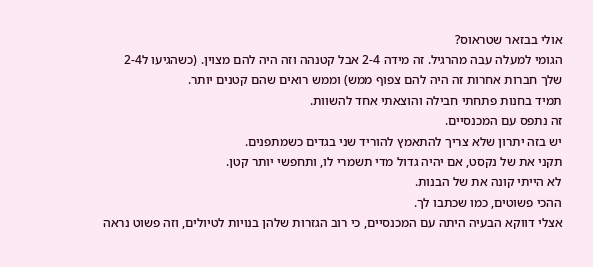אולי בבזאר שטראוס?
הגומי למעלה עבה מהרגיל. זה מידה 2-4 אבל קטנהה וזה היה להם מצוין. (כשהגיעו ל2-4 שלך חברות אחרות זה היה להם צפוף ממש) וממש רואים שהם קטנים יותר.
תמיד בחנות פתחתי חבילה והוצאתי אחד להשוות.
זה נתפס עם המכנסיים.
יש בזה יתרון שלא צריך להתאמץ להוריד שני בגדים כשמתפנים.
תקני את של נקסט, אם יהיה גדול מדי תשמרי לו, ותחפשי יותר קטן.
לא הייתי קונה את של הבנות.
ההכי פשוטים, כמו שכתבו לך.
אצלי דווקא הבעיה היתה עם המכנסיים, כי רוב הגזרות שלהן בנויות לטיולים, וזה פשוט נראה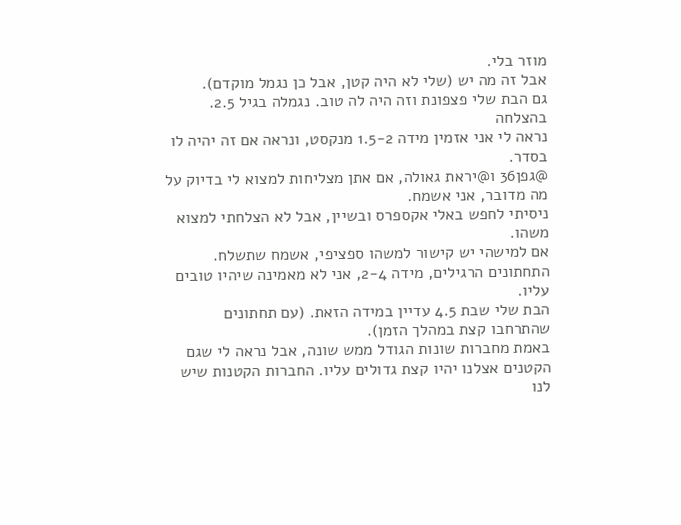מוזר בלי.
אבל זה מה יש (שלי לא היה קטן, אבל כן נגמל מוקדם).
גם הבת שלי פצפונת וזה היה לה טוב. נגמלה בגיל 2.5.
בהצלחה
נראה לי אני אזמין מידה 1.5-2 מנקסט, ונראה אם זה יהיה לו בסדר.
@גפן36 ו@יראת גאולה, אם אתן מצליחות למצוא לי בדיוק על מה מדובר, אני אשמח.
ניסיתי לחפש באלי אקספרס ובשיין, אבל לא הצלחתי למצוא משהו.
אם למישהי יש קישור למשהו ספציפי, אשמח שתשלח.
התחתונים הרגילים, מידה 2-4, אני לא מאמינה שיהיו טובים עליו.
הבת שלי שבת 4.5 עדיין במידה הזאת. (עם תחתונים שהתרחבו קצת במהלך הזמן).
באמת מחברות שונות הגודל ממש שונה, אבל נראה לי שגם הקטנים אצלנו יהיו קצת גדולים עליו. החברות הקטנות שיש לנו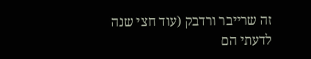זה שרייבר ורדבק (עוד חצי שנה לדעתי הם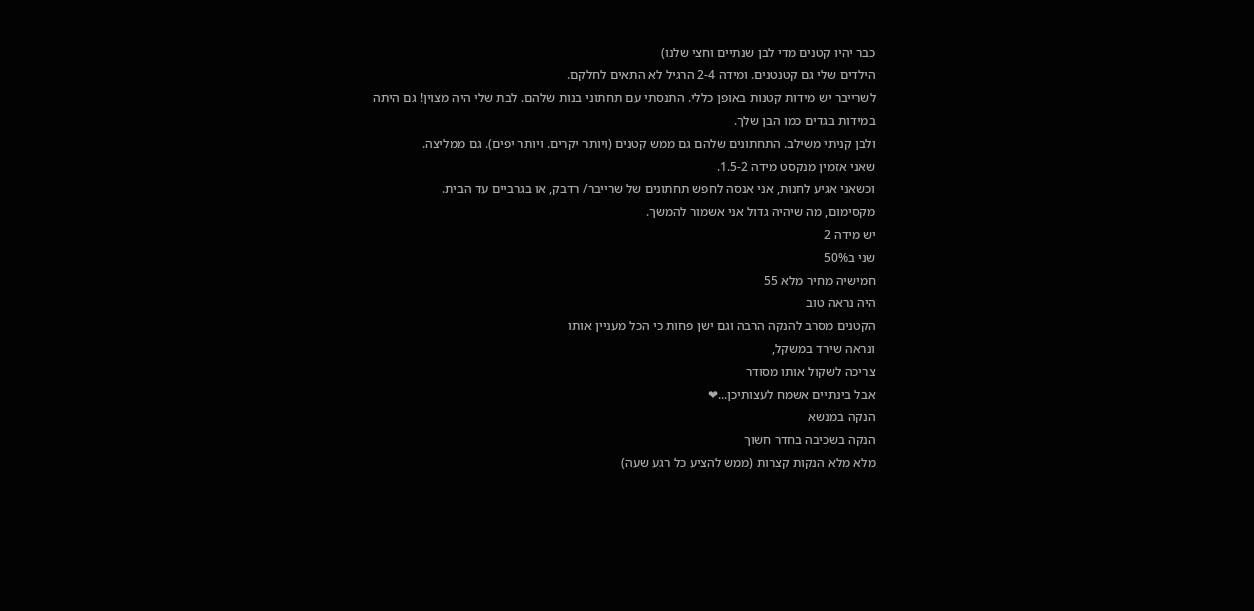כבר יהיו קטנים מדי לבן שנתיים וחצי שלנו)
הילדים שלי גם קטנטנים. ומידה 2-4 הרגיל לא התאים לחלקם.
לשרייבר יש מידות קטנות באופן כללי. התנסתי עם תחתוני בנות שלהם. לבת שלי היה מצוין! גם היתה במידות בגדים כמו הבן שלך.
ולבן קניתי משילב. התחתונים שלהם גם ממש קטנים (ויותר יקרים. ויותר יפים). גם ממליצה.
שאני אזמין מנקסט מידה 1.5-2.
וכשאני אגיע לחנות, אני אנסה לחפש תחתונים של שרייבר/ רדבק, או בגרביים עד הבית.
מקסימום, מה שיהיה גדול אני אשמור להמשך.
יש מידה 2
שני ב50%
חמישיה מחיר מלא 55
היה נראה טוב
הקטנים מסרב להנקה הרבה וגם ישן פחות כי הכל מעניין אותו
ונראה שירד במשקל,
צריכה לשקול אותו מסודר
אבל בינתיים אשמח לעצותיכן...❤
הנקה במנשא
הנקה בשכיבה בחדר חשוך
מלא מלא הנקות קצרות (ממש להציע כל רגע שעה)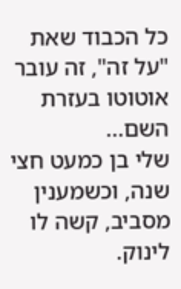כל הכבוד שאת "על זה", זה עובר אוטוטו בעזרת השם...
שלי בן כמעט חצי שנה, וכשמענין מסביב, קשה לו לינוק.